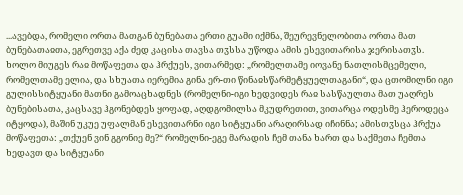...ავებდა, რომელი ორთა მათგან ბუნებათა ერთი გუამი იქმნა, შეურევნელობითა ორთა მათ ბუნებათაჲთა, ეგრეთვე აქა ძედ კაცისა თავსა თჳსსა უწოდა ამის ესევითარისა ჯერისათჳს.
ხოლო მიუგეს რაჲ მოწაფეთა და ჰრქუეს, ვითარმედ: „რომელთამე იოვანე ნათლისმცემელი, რომელთამე ელია, და სხუათა იერემია გინა ერ-თი წინაჲსწარმეტყუელთაგანი“, და ცთომილნი იგი გულისსიტყუანი მათნი გამოაცხადნეს (რომელნი-იგი ხედვიდეს რაჲ სასწაულთა მათ უაღრეს ბუნებისათა, კაცსავე ჰგონებდეს ყოფად, აღდგომილსა მკუდრეთით, ვითარცა ოდესმე ჰეროდეცა იტყოდა), მაშინ უკუე უფალმან ესევითარნი იგი სიტყუანი არაღირსად იჩინნა; ამისთჳსცა ჰრქუა მოწაფეთა: „თქუენ ვინ გგონიე მე?“ რომელნი-ეგე მარადის ჩემ თანა ხართ და საქმეთა ჩემთა ხედავთ და სიტყუანი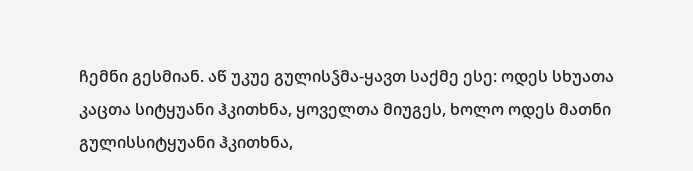ჩემნი გესმიან. აწ უკუე გულისჴმა-ყავთ საქმე ესე: ოდეს სხუათა კაცთა სიტყუანი ჰკითხნა, ყოველთა მიუგეს, ხოლო ოდეს მათნი გულისსიტყუანი ჰკითხნა,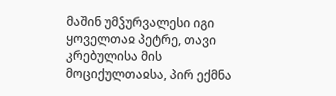მაშინ უმჴურვალესი იგი ყოველთაჲ პეტრე, თავი კრებულისა მის მოციქულთაჲსა, პირ ექმნა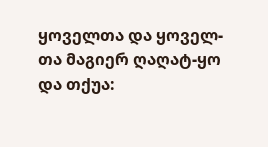ყოველთა და ყოველ-თა მაგიერ ღაღატ-ყო და თქუა: